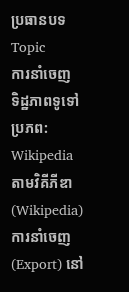ប្រធានបទ Topic
ការនាំចេញ
ទិដ្ឋភាពទូទៅ
ប្រភព: Wikipedia
តាមវិគីភីឌា (Wikipedia) ការនាំចេញ (Export) នៅ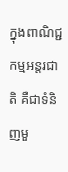ក្នុងពាណិជ្ជកម្មអន្តរជាតិ គឺជាទំនិញមួ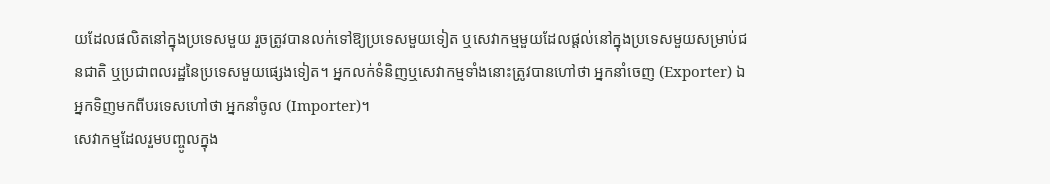យដែលផលិតនៅក្នុងប្រទេសមួយ រួចត្រូវបានលក់ទៅឱ្យប្រទេសមួយទៀត ឬសេវាកម្មមួយដែលផ្តល់នៅក្នុងប្រទេសមួយសម្រាប់ជនជាតិ ឬប្រជាពលរដ្ឋនៃប្រទេសមួយផ្សេងទៀត។ អ្នកលក់ទំនិញឬសេវាកម្មទាំងនោះត្រូវបានហៅថា អ្នកនាំចេញ (Exporter) ឯអ្នកទិញមកពីបរទេសហៅថា អ្នកនាំចូល (Importer)។
សេវាកម្មដែលរួមបញ្ចូលក្នុង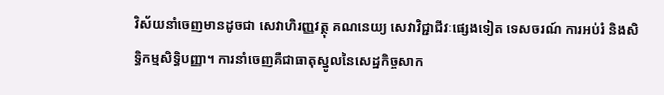វិស័យនាំចេញមានដូចជា សេវាហិរញ្ញវត្ថុ គណនេយ្យ សេវាវិជ្ជាជីវៈផ្សេងទៀត ទេសចរណ៍ ការអប់រំ និងសិទ្ធិកម្មសិទ្ធិបញ្ញា។ ការនាំចេញគឺជាធាតុស្នូលនៃសេដ្ឋកិច្ចសាក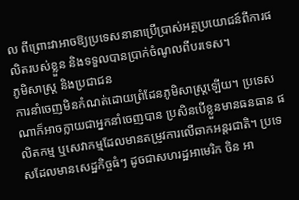ល ពីព្រោះវាអាចឱ្យប្រទេសនានាប្រើប្រាស់អត្ថប្រយោជន៍ពីការផលិតរបស់ខ្លួន និងទទួលបានប្រាក់ចំណូលពីបរទេស។
ភូមិសាស្ត្រ និងប្រជាជន
ការនាំចេញមិនកំណត់ដោយព្រំដែនភូមិសាស្ត្រឡើយ។ ប្រទេសណាក៏អាចក្លាយជាអ្នកនាំចេញបាន ប្រសិនបើខ្លួនមានធនធាន ផលិតកម្ម ឬសេវាកម្មដែលមានតម្រូវការលើឆាកអន្តរជាតិ។ ប្រទេសដែលមានសេដ្ឋកិច្ចធំៗ ដូចជាសហរដ្ឋអាមេរិក ចិន អា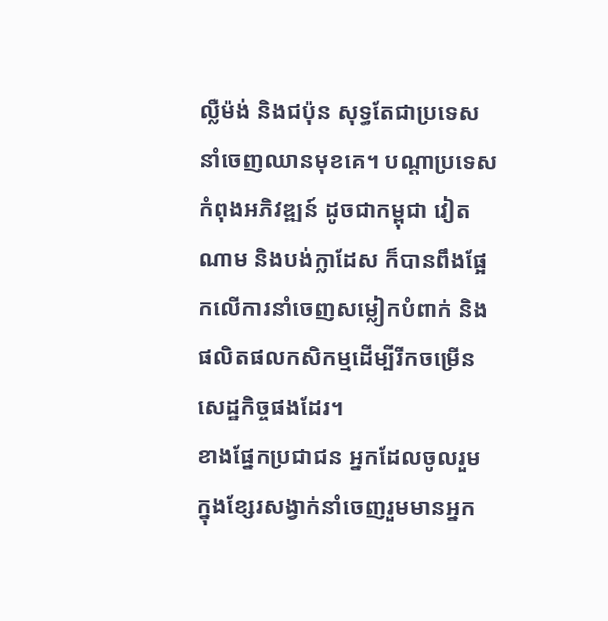ល្លឺម៉ង់ និងជប៉ុន សុទ្ធតែជាប្រទេសនាំចេញឈានមុខគេ។ បណ្តាប្រទេសកំពុងអភិវឌ្ឍន៍ ដូចជាកម្ពុជា វៀតណាម និងបង់ក្លាដែស ក៏បានពឹងផ្អែកលើការនាំចេញសម្លៀកបំពាក់ និងផលិតផលកសិកម្មដើម្បីរីកចម្រើនសេដ្ឋកិច្ចផងដែរ។
ខាងផ្នែកប្រជាជន អ្នកដែលចូលរួមក្នុងខ្សែរសង្វាក់នាំចេញរួមមានអ្នក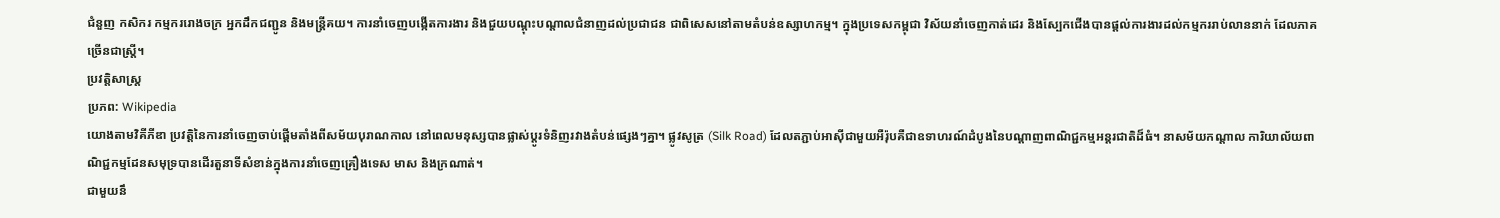ជំនួញ កសិករ កម្មកររោងចក្រ អ្នកដឹកជញ្ជូន និងមន្ត្រីគយ។ ការនាំចេញបង្កើតការងារ និងជួយបណ្តុះបណ្តាលជំនាញដល់ប្រជាជន ជាពិសេសនៅតាមតំបន់ឧស្សាហកម្ម។ ក្នុងប្រទេសកម្ពុជា វិស័យនាំចេញកាត់ដេរ និងស្បែកជើងបានផ្តល់ការងារដល់កម្មកររាប់លាននាក់ ដែលភាគច្រើនជាស្ត្រី។
ប្រវត្តិសាស្ត្រ
ប្រភព: Wikipedia
យោងតាមវិគីភីឌា ប្រវត្តិនៃការនាំចេញចាប់ផ្តើមតាំងពីសម័យបុរាណកាល នៅពេលមនុស្សបានផ្លាស់ប្តូរទំនិញរវាងតំបន់ផ្សេងៗគ្នា។ ផ្លូវសូត្រ (Silk Road) ដែលតភ្ជាប់អាស៊ីជាមួយអឺរ៉ុបគឺជាឧទាហរណ៍ដំបូងនៃបណ្តាញពាណិជ្ជកម្មអន្តរជាតិដ៏ធំ។ នាសម័យកណ្តាល ការិយាល័យពាណិជ្ជកម្មដែនសមុទ្របានដើរតួនាទីសំខាន់ក្នុងការនាំចេញគ្រឿងទេស មាស និងក្រណាត់។
ជាមួយនឹ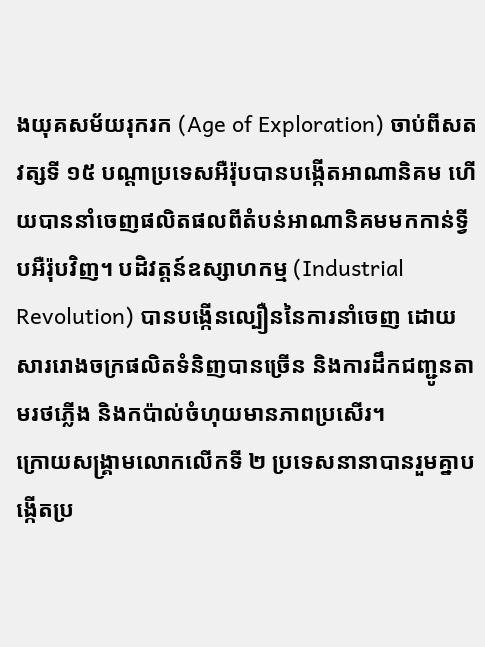ងយុគសម័យរុករក (Age of Exploration) ចាប់ពីសតវត្សទី ១៥ បណ្តាប្រទេសអឺរ៉ុបបានបង្កើតអាណានិគម ហើយបាននាំចេញផលិតផលពីតំបន់អាណានិគមមកកាន់ទ្វីបអឺរ៉ុបវិញ។ បដិវត្តន៍ឧស្សាហកម្ម (Industrial Revolution) បានបង្កើនល្បឿននៃការនាំចេញ ដោយសាររោងចក្រផលិតទំនិញបានច្រើន និងការដឹកជញ្ជូនតាមរថភ្លើង និងកប៉ាល់ចំហុយមានភាពប្រសើរ។
ក្រោយសង្គ្រាមលោកលើកទី ២ ប្រទេសនានាបានរួមគ្នាបង្កើតប្រ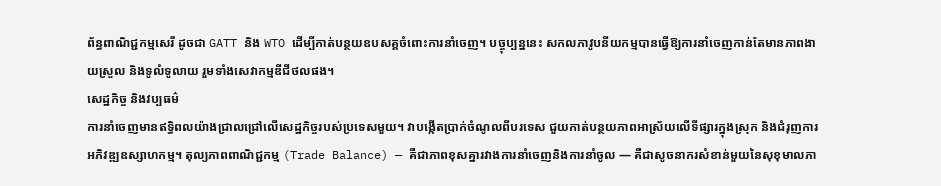ព័ន្ធពាណិជ្ជកម្មសេរី ដូចជា GATT និង WTO ដើម្បីកាត់បន្ថយឧបសគ្គចំពោះការនាំចេញ។ បច្ចុប្បន្ននេះ សកលភាវូបនីយកម្មបានធ្វើឱ្យការនាំចេញកាន់តែមានភាពងាយស្រួល និងទូលំទូលាយ រួមទាំងសេវាកម្មឌីជីថលផង។
សេដ្ឋកិច្ច និងវប្បធម៌
ការនាំចេញមានឥទ្ធិពលយ៉ាងជ្រាលជ្រៅលើសេដ្ឋកិច្ចរបស់ប្រទេសមួយ។ វាបង្កើតប្រាក់ចំណូលពីបរទេស ជួយកាត់បន្ថយភាពអាស្រ័យលើទីផ្សារក្នុងស្រុក និងជំរុញការអភិវឌ្ឍឧស្សាហកម្ម។ តុល្យភាពពាណិជ្ជកម្ម (Trade Balance) — គឺជាភាពខុសគ្នារវាងការនាំចេញនិងការនាំចូល — គឺជាសូចនាករសំខាន់មួយនៃសុខុមាលភា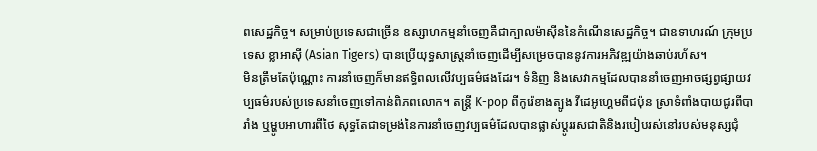ពសេដ្ឋកិច្ច។ សម្រាប់ប្រទេសជាច្រើន ឧស្សាហកម្មនាំចេញគឺជាក្បាលម៉ាស៊ីននៃកំណើនសេដ្ឋកិច្ច។ ជាឧទាហរណ៍ ក្រុមប្រទេស ខ្លាអាស៊ី (Asian Tigers) បានប្រើយុទ្ធសាស្ត្រនាំចេញដើម្បីសម្រេចបាននូវការអភិវឌ្ឍយ៉ាងឆាប់រហ័ស។
មិនត្រឹមតែប៉ុណ្ណោះ ការនាំចេញក៏មានឥទ្ធិពលលើវប្បធម៌ផងដែរ។ ទំនិញ និងសេវាកម្មដែលបាននាំចេញអាចផ្សព្វផ្សាយវប្បធម៌របស់ប្រទេសនាំចេញទៅកាន់ពិភពលោក។ តន្ត្រី K-pop ពីកូរ៉េខាងត្បូង វីដេអូហ្គេមពីជប៉ុន ស្រាទំពាំងបាយជូរពីបារាំង ឬម្ហូបអាហារពីថៃ សុទ្ធតែជាទម្រង់នៃការនាំចេញវប្បធម៌ដែលបានផ្លាស់ប្តូររសជាតិនិងរបៀបរស់នៅរបស់មនុស្សជុំ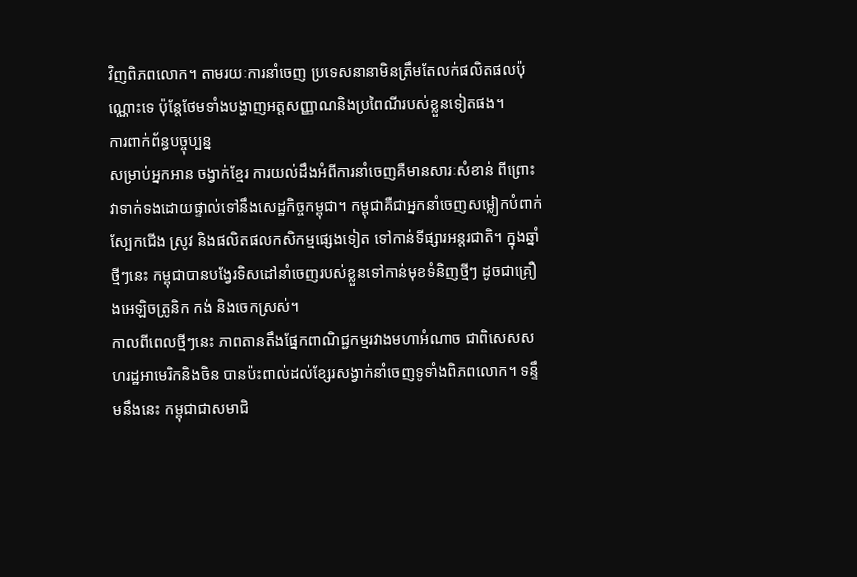វិញពិភពលោក។ តាមរយៈការនាំចេញ ប្រទេសនានាមិនត្រឹមតែលក់ផលិតផលប៉ុណ្ណោះទេ ប៉ុន្តែថែមទាំងបង្ហាញអត្តសញ្ញាណនិងប្រពៃណីរបស់ខ្លួនទៀតផង។
ការពាក់ព័ន្ធបច្ចុប្បន្ន
សម្រាប់អ្នកអាន ចង្វាក់ខ្មែរ ការយល់ដឹងអំពីការនាំចេញគឺមានសារៈសំខាន់ ពីព្រោះវាទាក់ទងដោយផ្ទាល់ទៅនឹងសេដ្ឋកិច្ចកម្ពុជា។ កម្ពុជាគឺជាអ្នកនាំចេញសម្លៀកបំពាក់ ស្បែកជើង ស្រូវ និងផលិតផលកសិកម្មផ្សេងទៀត ទៅកាន់ទីផ្សារអន្តរជាតិ។ ក្នុងឆ្នាំថ្មីៗនេះ កម្ពុជាបានបង្វែរទិសដៅនាំចេញរបស់ខ្លួនទៅកាន់មុខទំនិញថ្មីៗ ដូចជាគ្រឿងអេឡិចត្រូនិក កង់ និងចេកស្រស់។
កាលពីពេលថ្មីៗនេះ ភាពតានតឹងផ្នែកពាណិជ្ជកម្មរវាងមហាអំណាច ជាពិសេសសហរដ្ឋអាមេរិកនិងចិន បានប៉ះពាល់ដល់ខ្សែរសង្វាក់នាំចេញទូទាំងពិភពលោក។ ទន្ទឹមនឹងនេះ កម្ពុជាជាសមាជិ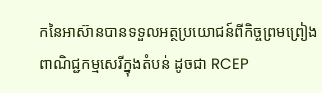កនៃអាស៊ានបានទទួលអត្ថប្រយោជន៍ពីកិច្ចព្រមព្រៀងពាណិជ្ជកម្មសេរីក្នុងតំបន់ ដូចជា RCEP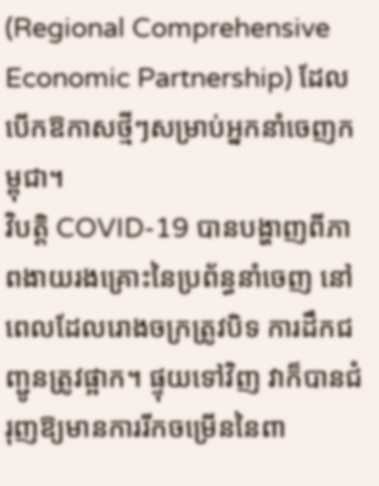(Regional Comprehensive Economic Partnership) ដែលបើកឱកាសថ្មីៗសម្រាប់អ្នកនាំចេញកម្ពុជា។
វិបត្តិ COVID-19 បានបង្ហាញពីភាពងាយរងគ្រោះនៃប្រព័ន្ធនាំចេញ នៅពេលដែលរោងចក្រត្រូវបិទ ការដឹកជញ្ជូនត្រូវផ្អាក។ ផ្ទុយទៅវិញ វាក៏បានជំរុញឱ្យមានការរីកចម្រើននៃពា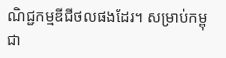ណិជ្ជកម្មឌីជីថលផងដែរ។ សម្រាប់កម្ពុជា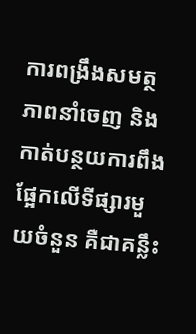ការពង្រឹងសមត្ថភាពនាំចេញ និងកាត់បន្ថយការពឹងផ្អែកលើទីផ្សារមួយចំនួន គឺជាគន្លឹះ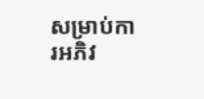សម្រាប់ការអភិវ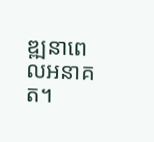ឌ្ឍនាពេលអនាគត។